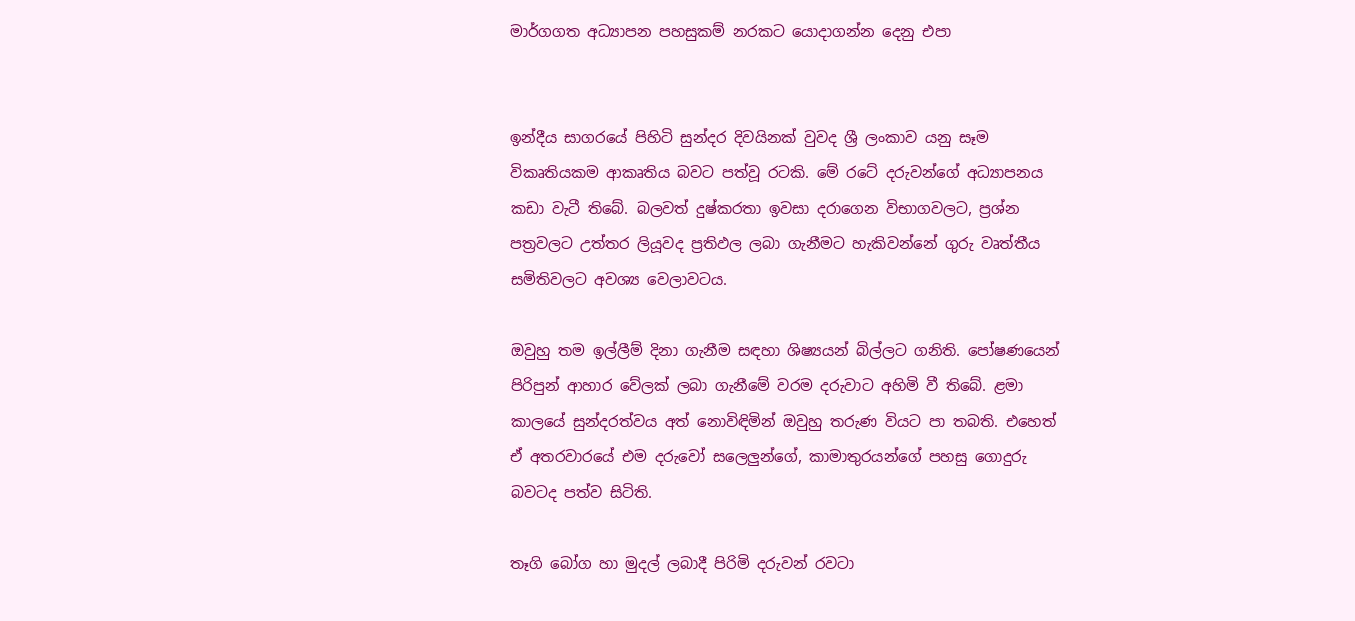මාර්ගගත අධ්‍යාපන පහසුකම් නරකට යොදාගන්න දෙනු එපා


ඉන්දීය සාගරයේ පිහිටි සුන්දර දිවයිනක් වුවද ශ්‍රී ලංකාව යනු සෑම විකෘතියකම ආකෘතිය බවට පත්වූ රටකි. මේ රටේ දරුවන්ගේ අධ්‍යාපනය කඩා වැටී තිබේ. බලවත් දුෂ්කරතා ඉවසා දරාගෙන විභාගවලට, ප්‍රශ්න පත්‍රවලට උත්තර ලියූවද ප්‍රතිඵල ලබා ගැනීමට හැකිවන්නේ ගුරු වෘත්තීය සමිතිවලට අවශ්‍ය වෙලාවටය.

ඔවුහු තම ඉල්ලීම් දිනා ගැනීම සඳහා ශිෂ්‍යයන් බිල්ලට ගනිති. පෝෂණයෙන් පිරිපුන් ආහාර වේලක් ලබා ගැනීමේ වරම දරුවාට අහිමි වී තිබේ. ළමා කාලයේ සුන්දරත්වය අත් නොවිඳිමින් ඔවුහු තරුණ වියට පා තබති. එහෙත් ඒ අතරවාරයේ එම දරුවෝ සලෙලුන්ගේ, කාමාතුරයන්ගේ පහසු ගොදුරු බවටද පත්ව සිටිති.

තෑගි බෝග හා මුදල් ලබාදී පිරිමි දරුවන් රවටා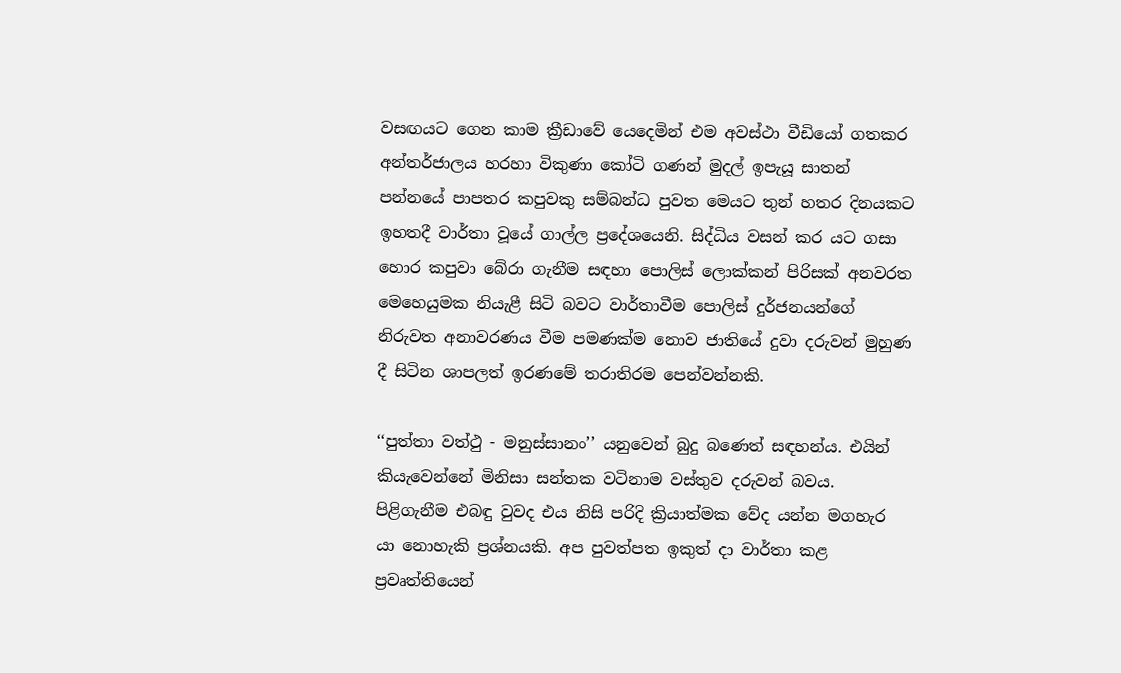වසඟයට ගෙන කාම ක්‍රීඩාවේ යෙදෙමින් එම අවස්ථා වීඩියෝ ගතකර අන්තර්ජාලය හරහා විකුණා කෝටි ගණන් මුදල් ඉපැයූ සාතන් පන්නයේ පාපතර කපුවකු සම්බන්ධ පුවත මෙයට තුන් හතර දිනයකට ඉහතදී වාර්තා වූයේ ගාල්ල ප්‍රදේශයෙනි. සිද්ධිය වසන් කර යට ගසා හොර කපුවා බේරා ගැනීම සඳහා පොලිස් ලොක්කන් පිරිසක් අනවරත මෙහෙයුමක නියැළී සිටි බවට වාර්තාවීම පොලිස් දුර්ජනයන්ගේ නිරුවත අනාවරණය වීම පමණක්ම නොව ජාතියේ දුවා දරුවන් මුහුණ දී සිටින ශාපලත් ඉරණමේ තරාතිරම පෙන්වන්නකි.

‘‘පුත්තා වත්ථු - මනුස්සානං’’ යනුවෙන් බුදු බණෙත් සඳහන්ය. එයින් කියැවෙන්නේ මිනිසා සන්තක වටිනාම වස්තුව දරුවන් බවය. පිළිගැනීම එබඳු වුවද එය නිසි පරිදි ක්‍රියාත්මක වේද යන්න මගහැර යා නොහැකි ප්‍රශ්නයකි. අප පුවත්පත ඉකුත් දා වාර්තා කළ ප්‍රවෘත්තියෙන්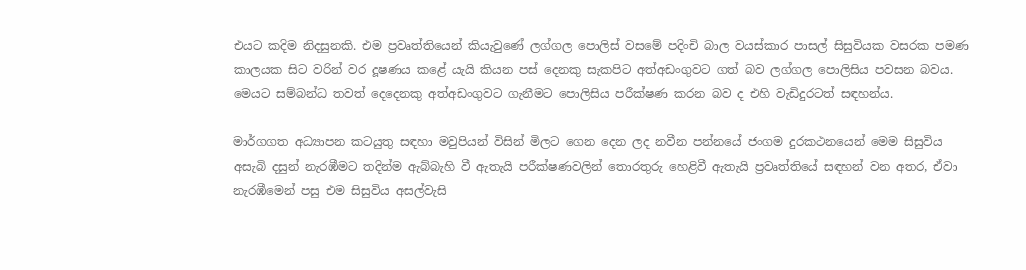එයට කදිම නිදසුනකි. එම ප්‍රවෘත්තියෙන් කියැවුණේ ලග්ගල පොලිස් වසමේ පදිංචි බාල වයස්කාර පාසල් සිසුවියක වසරක පමණ කාලයක සිට වරින් වර දූෂණය කළේ යැයි කියන පස් දෙනකු සැකපිට අත්අඩංගුවට ගත් බව ලග්ගල පොලිසිය පවසන බවය. මෙයට සම්බන්ධ තවත් දෙදෙනකු අත්අඩංගුවට ගැනීමට පොලිසිය පරීක්ෂණ කරන බව ද එහි වැඩිදුරටත් සඳහන්ය.

මාර්ගගත අධ්‍යාපන කටයුතු සඳහා මවුපියන් විසින් මිලට ගෙන දෙන ලද නවීන පන්නයේ ජංගම දුරකථනයෙන් මෙම සිසුවිය අසැබි දසුන් නැරඹීමට තදින්ම ඇබ්බැහි වී ඇතැයි පරීක්ෂණවලින් තොරතුරු හෙළිවී ඇතැයි ප්‍රවෘත්තියේ සඳහන් වන අතර, ඒවා නැරඹීමෙන් පසු එම සිසුවිය අසල්වැසි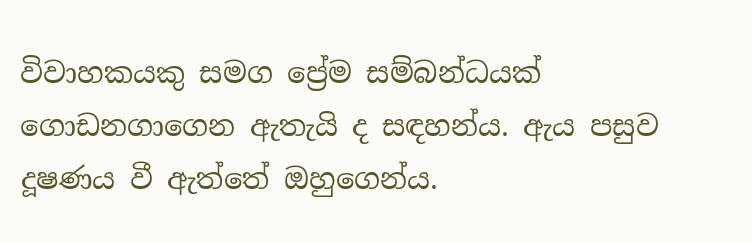විවාහකයකු සමග ප්‍රේම සම්බන්ධයක් ගොඩනගාගෙන ඇතැයි ද සඳහන්ය. ඇය පසුව දූෂණය වී ඇත්තේ ඔහුගෙන්ය.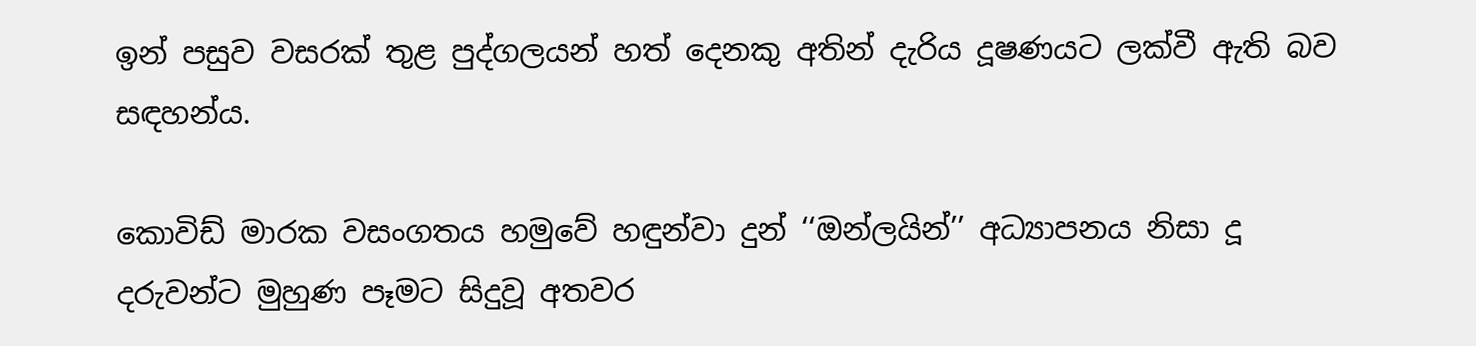ඉන් පසුව වසරක් තුළ පුද්ගලයන් හත් දෙනකු අතින් දැරිය දූෂණයට ලක්වී ඇති බව සඳහන්ය.

කොවිඩ් මාරක වසංගතය හමුවේ හඳුන්වා දුන් ‘‘ඔන්ලයින්’’ අධ්‍යාපනය නිසා දූ දරුවන්ට මුහුණ පෑමට සිදුවූ අතවර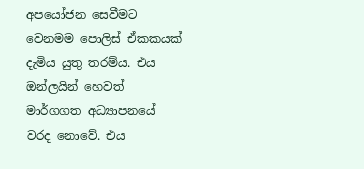අපයෝජන සෙවීමට වෙනමම පොලිස් ඒකකයක් දැමිය යුතු තරම්ය. එය ඔන්ලයින් හෙවත් මාර්ගගත අධ්‍යාපනයේ වරද නොවේ. එය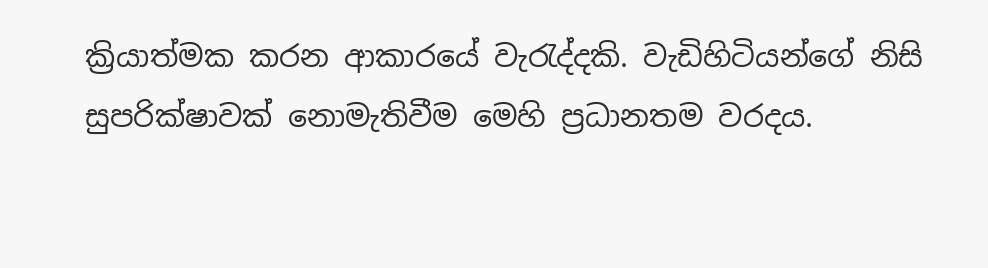ක්‍රියාත්මක කරන ආකාරයේ වැරැද්දකි. වැඩිහිටියන්ගේ නිසි සුපරික්ෂාවක් නොමැතිවීම මෙහි ප්‍රධානතම වරදය.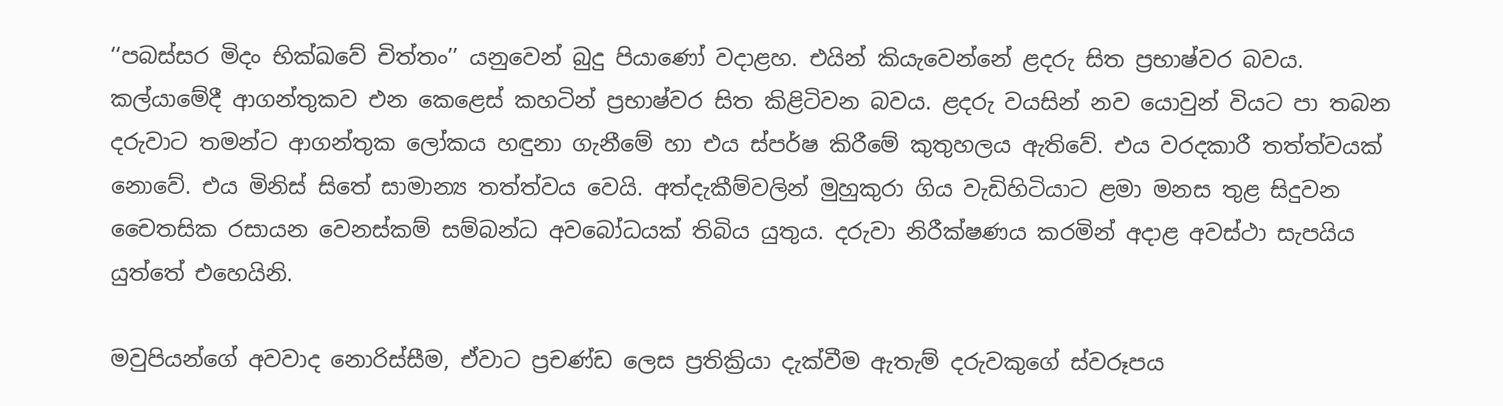‘‘පබස්සර මිදං භික්ඛවේ චිත්තං’’ යනුවෙන් බුදු පියාණෝ වදාළහ. එයින් කියැවෙන්නේ ළදරු සිත ප්‍රභාෂ්වර බවය. කල්යාමේදී ආගන්තුකව එන කෙළෙස් කහටින් ප්‍රභාෂ්වර සිත කිළිටිවන බවය. ළදරු වයසින් නව යොවුන් වියට පා තබන දරුවාට තමන්ට ආගන්තුක ලෝකය හඳුනා ගැනීමේ හා එය ස්පර්ෂ කිරීමේ කුතුහලය ඇතිවේ. එය වරදකාරී තත්ත්වයක් නොවේ. එය මිනිස් සිතේ සාමාන්‍ය තත්ත්වය වෙයි. අත්දැකීම්වලින් මුහුකුරා ගිය වැඩිහිටියාට ළමා මනස තුළ සිදුවන චෛතසික රසායන වෙනස්කම් සම්බන්ධ අවබෝධයක් තිබිය යුතුය. දරුවා නිරීක්ෂණය කරමින් අදාළ අවස්ථා සැපයිය යුත්තේ එහෙයිනි.

මවුපියන්ගේ අවවාද නොරිස්සීම, ඒවාට ප්‍රචණ්ඩ ලෙස ප්‍රතික්‍රියා දැක්වීම ඇතැම් දරුවකුගේ ස්වරූපය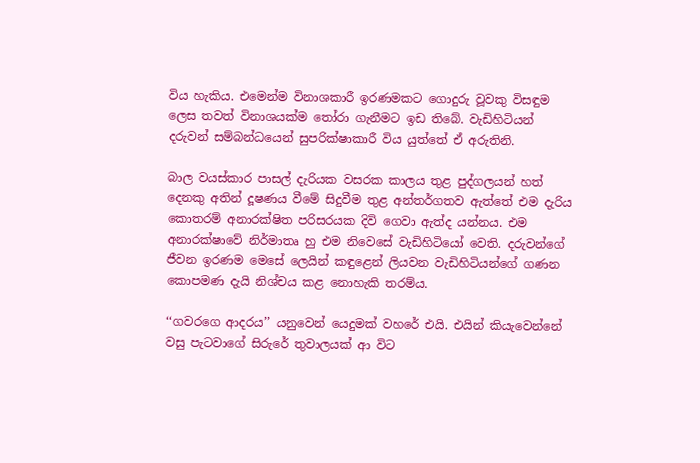විය හැකිය. එමෙන්ම විනාශකාරී ඉරණමකට ගොදුරු වූවකු විසඳුම ලෙස තවත් විනාශයක්ම තෝරා ගැනීමට ඉඩ තිබේ. වැඩිහිටියන් දරුවන් සම්බන්ධයෙන් සුපරික්ෂාකාරී විය යුත්තේ ඒ අරුතිනි.

බාල වයස්කාර පාසල් දැරියක වසරක කාලය තුළ පුද්ගලයන් හත් දෙනකු අතින් දූෂණය වීමේ සිදුවීම තුළ අන්තර්ගතව ඇත්තේ එම දැරිය කොතරම් අනාරක්ෂිත පරිසරයක දිවි ගෙවා ඇත්ද යන්නය. එම අනාරක්ෂාවේ නිර්මාතෘ හු එම නිවෙසේ වැඩිහිටියෝ වෙති. දරුවන්ගේ ජීවන ඉරණම මෙසේ ලෙයින් කඳුළෙන් ලියවන වැඩිහිටියන්ගේ ගණන කොපමණ දැයි නිශ්චය කළ නොහැකි තරම්ය.

‘‘ගවරගෙ ආදරය’’ යනුවෙන් යෙදුමක් වහරේ එයි. එයින් කියැවෙන්නේ වසු පැටවාගේ සිරුරේ තුවාලයක් ආ විට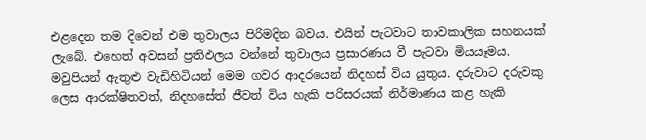එළදෙන තම දිවෙන් එම තුවාලය පිරිමදින බවය. එයින් පැටවාට තාවකාලික සහනයක් ලැබේ. එහෙත් අවසන් ප්‍රතිඵලය වන්නේ තුවාලය ප්‍රසාරණය වී පැටවා මියයෑමය. මවුපියන් ඇතුළු වැඩිහිටියන් මෙම ගවර ආදරයෙන් නිදහස් විය යුතුය. දරුවාට දරුවකු ලෙස ආරක්ෂිතවත්, නිදහසේත් ජීවත් විය හැකි පරිසරයක් නිර්මාණය කළ හැකි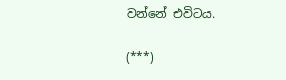වන්නේ එවිටය.

(***)